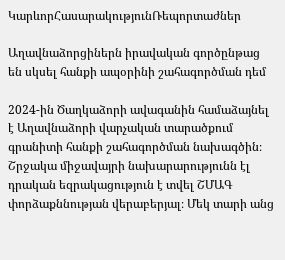ԿարևորՀասարակությունՌեպորտաժներ

Աղավնաձորցիներն իրավական գործընթաց են սկսել հանքի ապօրինի շահագործման դեմ

2024-ին Ծաղկաձորի ավագանին համաձայնել է Աղավնաձորի վարչական տարածքում գրանիտի հանքի շահագործման նախագծին։ Շրջակա միջավայրի նախարարությունն էլ դրական եզրակացություն է տվել ՇՄԱԳ փորձաքննության վերաբերյալ։ Մեկ տարի անց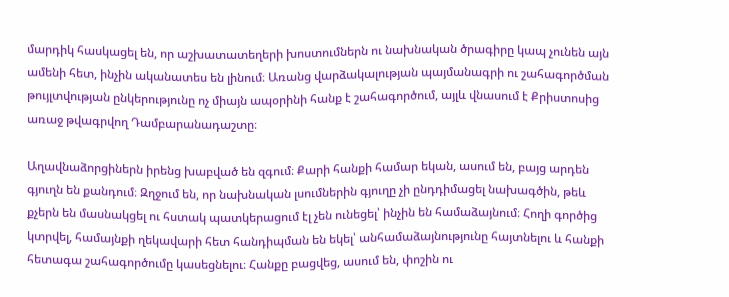մարդիկ հասկացել են, որ աշխատատեղերի խոստումներն ու նախնական ծրագիրը կապ չունեն այն ամենի հետ, ինչին ականատես են լինում։ Առանց վարձակալության պայմանագրի ու շահագործման թույլտվության ընկերությունը ոչ միայն ապօրինի հանք է շահագործում, այլև վնասում է Քրիստոսից առաջ թվագրվող Դամբարանադաշտը։

Աղավնաձորցիներն իրենց խաբված են զգում։ Քարի հանքի համար եկան, ասում են, բայց արդեն գյուղն են քանդում։ Զղջում են, որ նախնական լսումներին գյուղը չի ընդդիմացել նախագծին, թեև քչերն են մասնակցել ու հստակ պատկերացում էլ չեն ունեցել՝ ինչին են համաձայնում։ Հողի գործից կտրվել, համայնքի ղեկավարի հետ հանդիպման են եկել՝ անհամաձայնությունը հայտնելու և հանքի հետագա շահագործումը կասեցնելու։ Հանքը բացվեց, ասում են, փոշին ու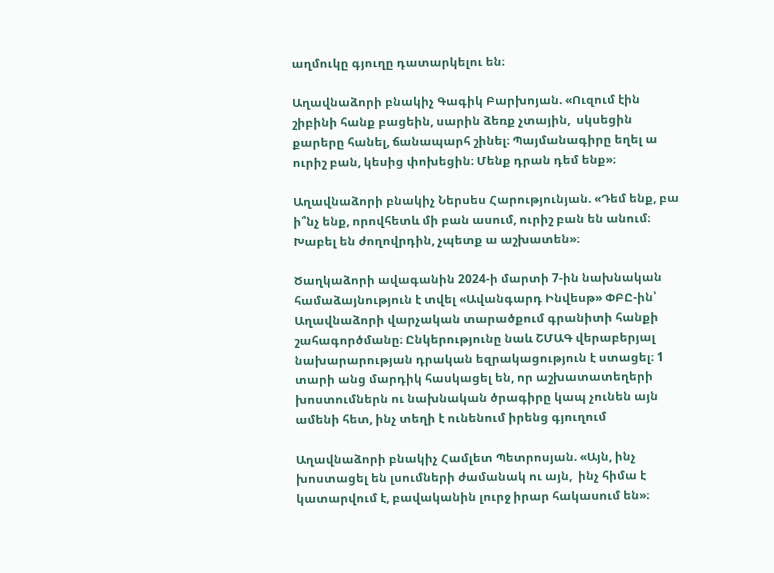աղմուկը գյուղը դատարկելու են։

Աղավնաձորի բնակիչ Գագիկ Բարխոյան. «Ուզում էին շիբինի հանք բացեին, սարին ձեռք չտային,  սկսեցին քարերը հանել, ճանապարհ շինել։ Պայմանագիրը եղել ա ուրիշ բան, կեսից փոխեցին։ Մենք դրան դեմ ենք»։

Աղավնաձորի բնակիչ Ներսես Հարությունյան. «Դեմ ենք, բա ի՞նչ ենք, որովհետև մի բան ասում, ուրիշ բան են անում։ Խաբել են ժողովրդին, չպետք ա աշխատեն»։

Ծաղկաձորի ավագանին 2024-ի մարտի 7-ին նախնական համաձայնություն է տվել «Ավանգարդ Ինվեսթ» ՓԲԸ-ին՝ Աղավնաձորի վարչական տարածքում գրանիտի հանքի շահագործմանը։ Ընկերությունը նաև ՇՄԱԳ վերաբերյալ նախարարության դրական եզրակացություն է ստացել։ 1 տարի անց մարդիկ հասկացել են, որ աշխատատեղերի խոստումներն ու նախնական ծրագիրը կապ չունեն այն ամենի հետ, ինչ տեղի է ունենում իրենց գյուղում

Աղավնաձորի բնակիչ Համլետ Պետրոսյան. «Այն, ինչ խոստացել են լսումների ժամանակ ու այն,  ինչ հիմա է կատարվում է, բավականին լուրջ իրար հակասում են»։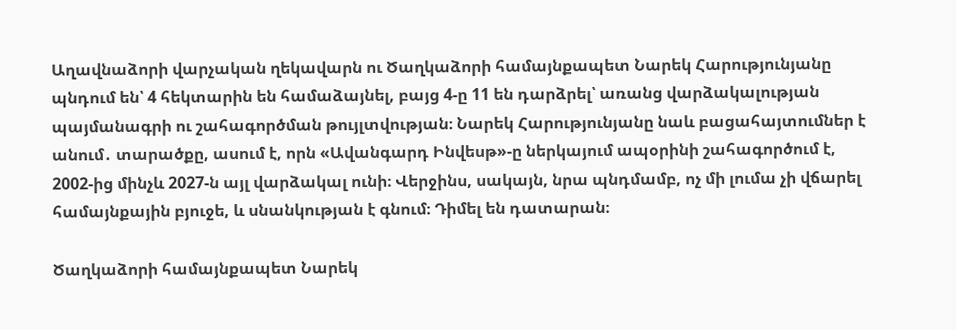Աղավնաձորի վարչական ղեկավարն ու Ծաղկաձորի համայնքապետ Նարեկ Հարությունյանը պնդում են՝ 4 հեկտարին են համաձայնել, բայց 4-ը 11 են դարձրել՝ առանց վարձակալության պայմանագրի ու շահագործման թույլտվության։ Նարեկ Հարությունյանը նաև բացահայտումներ է անում․ տարածքը, ասում է, որն «Ավանգարդ Ինվեսթ»-ը ներկայում ապօրինի շահագործում է, 2002-ից մինչև 2027-ն այլ վարձակալ ունի։ Վերջինս, սակայն, նրա պնդմամբ, ոչ մի լումա չի վճարել համայնքային բյուջե, և սնանկության է գնում։ Դիմել են դատարան։

Ծաղկաձորի համայնքապետ Նարեկ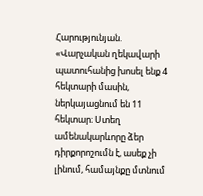Հարությունյան. «Վարչական ղեկավարի պատուհանից խոսել ենք 4 հեկտարի մասին, ներկայացնում են 11 հեկտար։ Ստեղ ամենակարևորը ձեր դիրքորոշումն է, ասեք չի լինում, համայնքը մտնում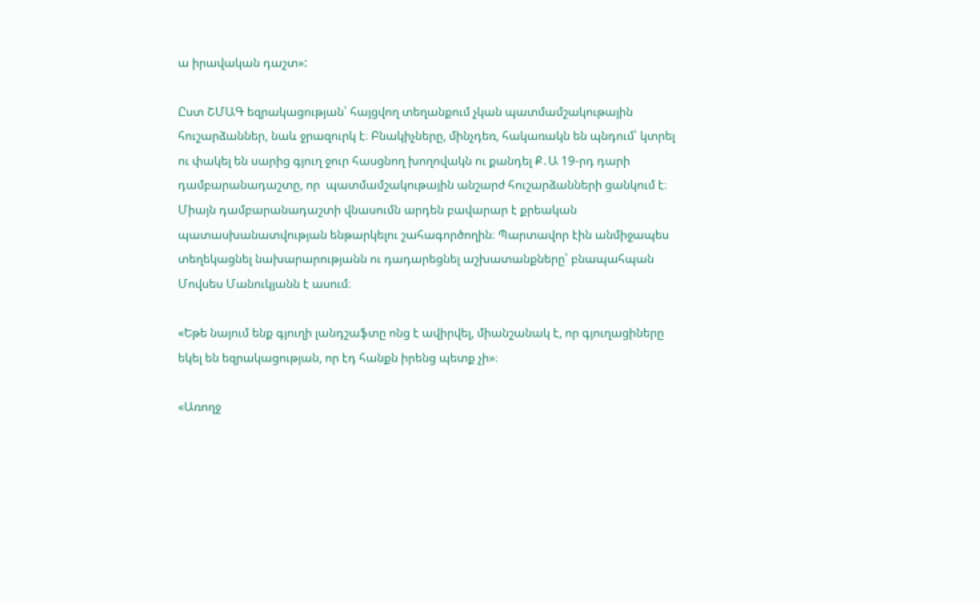ա իրավական դաշտ»:

Ըստ ՇՄԱԳ եզրակացության՝ հայցվող տեղանքում չկան պատմամշակութային հուշարձաններ, նաև ջրազուրկ է։ Բնակիչները, մինչդեռ, հակառակն են պնդում՝ կտրել ու փակել են սարից գյուղ ջուր հասցնող խողովակն ու քանդել Ք․Ա 19-րդ դարի դամբարանադաշտը, որ  պատմամշակութային անշարժ հուշարձանների ցանկում է։ Միայն դամբարանադաշտի վնասումն արդեն բավարար է քրեական պատասխանատվության ենթարկելու շահագործողին։ Պարտավոր էին անմիջապես տեղեկացնել նախարարությանն ու դադարեցնել աշխատանքները՝ բնապահպան Մովսես Մանուկյանն է ասում։

«Եթե նայում ենք գյուղի լանդշաֆտը ոնց է ավիրվել, միանշանակ է, որ գյուղացիները եկել են եզրակացության, որ էդ հանքն իրենց պետք չի»։

«Առողջ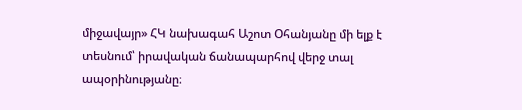միջավայր» ՀԿ նախագահ Աշոտ Օհանյանը մի ելք է տեսնում՝ իրավական ճանապարհով վերջ տալ ապօրինությանը։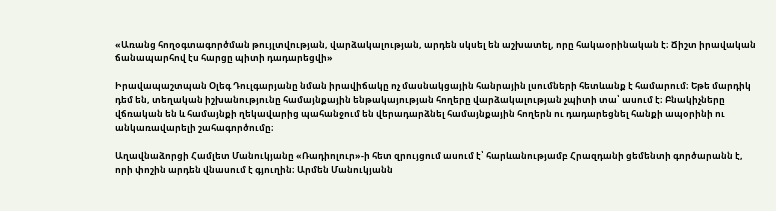«Առանց հողօգտագործման թույլտվության, վարձակալության, արդեն սկսել են աշխատել, որը հակաօրինական է։ Ճիշտ իրավական ճանապարհով էս հարցը պիտի դադարեցվի»

Իրավապաշտպան Օլեգ Դուլգարյանը նման իրավիճակը ոչ մասնակցային հանրային լսումների հետևանք է համարում։ Եթե մարդիկ դեմ են, տեղական իշխանությունը համայնքային ենթակայության հողերը վարձակալության չպիտի տա՝ ասում է։ Բնակիչները վճռական են և համայնքի ղեկավարից պահանջում են վերադարձնել համայնքային հողերն ու դադարեցնել հանքի ապօրինի ու անկառավարելի շահագործումը։

Աղավնաձորցի Համլետ Մանուկյանը «Ռադիոլուր»-ի հետ զրույցում ասում է՝ հարևանությամբ Հրազդանի ցեմենտի գործարանն է, որի փոշին արդեն վնասում է գյուղին։ Արմեն Մանուկյանն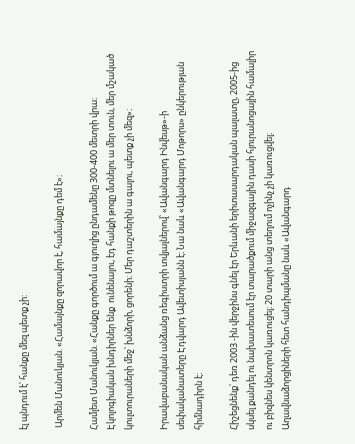էլ պնդում է՝ հանքը մեզ պետք չի:

 Արմեն Մանուկյան. «Համայնքը զորավոր է, համայնքը դեմ է»։

Համլետ Մանուկյան. «Հանքը գործում ա գյուղից ընդամենը 300-400 մետրի վրա։ Էկոլոգիական խնդիրներ ենք  ունենալու, էդ հանքի թոզը մտնելու ա մեր տուն, մեր մշակած կուլտուրաների մեջ՝ խնձորի, ցորենի։ Մեր դաշտերին ա գալու, պետք չի մեզ»։

Իրավաբանական անձանց ռեգիստրի տվյալներով՝ «Ավանգարդ Ինվեսթ»-ի սեփականատերը Էդվարդ Ավետիսյանն է։ Նա նաև «Ավանգարդ Մոթորս» ընկերության հիմնադիրն է։

Հիշեցնենք՝ դեռ 2003 -ին վերջինս գնել էր Երևանի երիտասարդական պալատը, 2005-ից սկսել քանդել ու նախատեսում էր տարածքում միջազգային դասի հյուրանոցային համալիր ու բիզնես կենտրոն կառուցել։ 20 տարի անց տեղում ոչինչ չի կառուցվել։ Աղավնաձորցիների հետ հանդիպմանը նաև «Ավանգարդ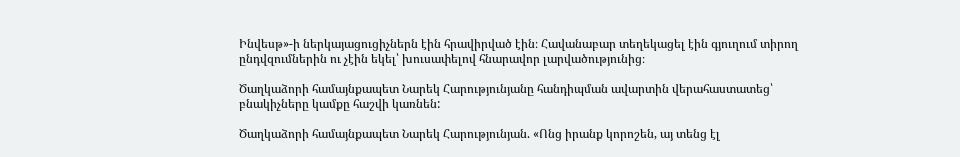Ինվեսթ»-ի ներկայացուցիչներն էին հրավիրված էին։ Հավանաբար տեղեկացել էին գյուղում տիրող ընդվզումներին ու չէին եկել՝ խուսափելով հնարավոր լարվածությունից։

Ծաղկաձորի համայնքապետ Նարեկ Հարությունյանը հանդիպման ավարտին վերահաստատեց՝ բնակիչները կամքը հաշվի կառնեն:

Ծաղկաձորի համայնքապետ Նարեկ Հարությունյան. «Ոնց իրանք կորոշեն, այ տենց էլ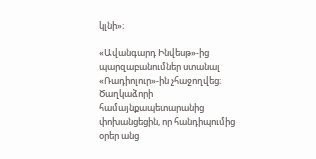կլնի»։

«Ավանգարդ Ինվեսթ»-ից պարզաբանումներ ստանալ «Ռադիոլուր»-ին չհաջողվեց։ Ծաղկաձորի համայնքապետարանից փոխանցեցին, որ հանդիպումից օրեր անց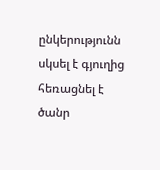ընկերությունն սկսել է գյուղից հեռացնել է ծանր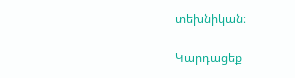տեխնիկան։

Կարդացեք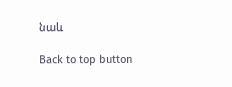նաև

Back to top button